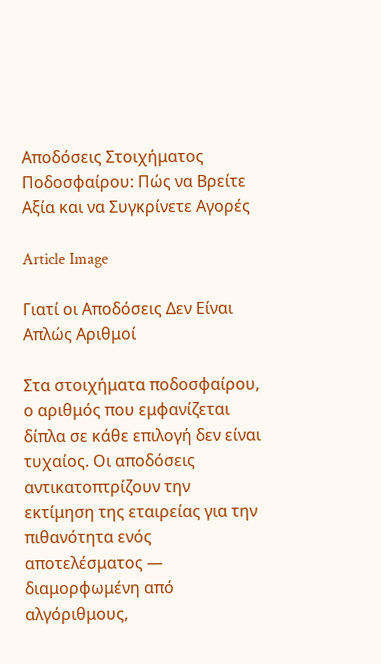Αποδόσεις Στοιχήματος Ποδοσφαίρου: Πώς να Βρείτε Αξία και να Συγκρίνετε Αγορές

Article Image

Γιατί οι Αποδόσεις Δεν Είναι Απλώς Αριθμοί

Στα στοιχήματα ποδοσφαίρου, ο αριθμός που εμφανίζεται δίπλα σε κάθε επιλογή δεν είναι τυχαίος. Οι αποδόσεις αντικατοπτρίζουν την εκτίμηση της εταιρείας για την πιθανότητα ενός αποτελέσματος — διαμορφωμένη από αλγόριθμους,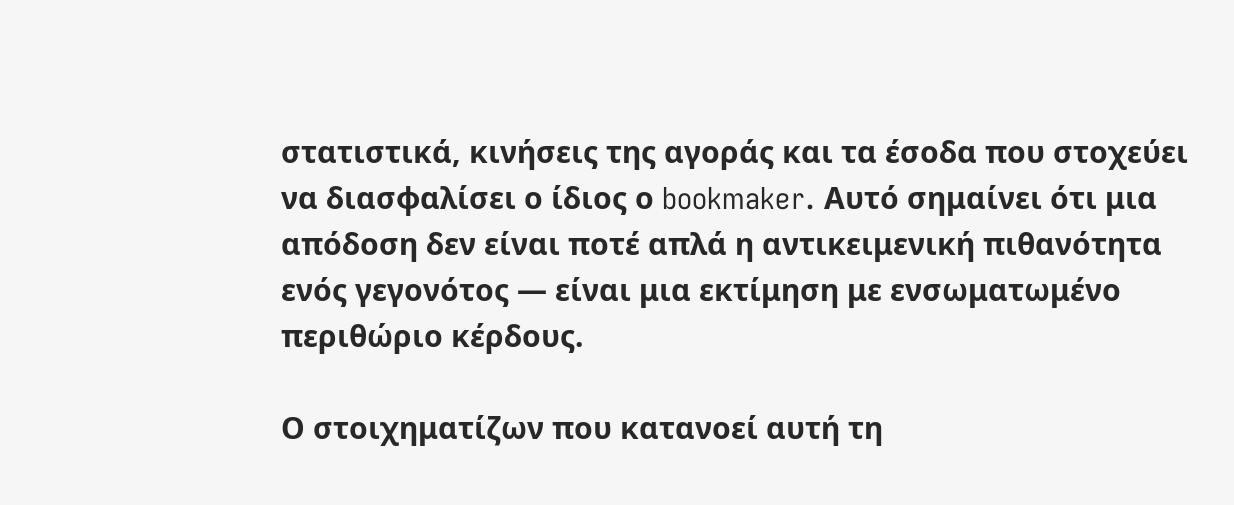στατιστικά, κινήσεις της αγοράς και τα έσοδα που στοχεύει να διασφαλίσει ο ίδιος ο bookmaker. Αυτό σημαίνει ότι μια απόδοση δεν είναι ποτέ απλά η αντικειμενική πιθανότητα ενός γεγονότος — είναι μια εκτίμηση με ενσωματωμένο περιθώριο κέρδους.

Ο στοιχηματίζων που κατανοεί αυτή τη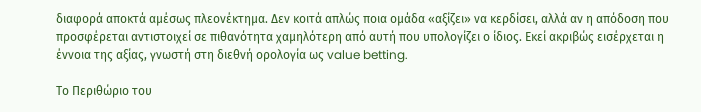διαφορά αποκτά αμέσως πλεονέκτημα. Δεν κοιτά απλώς ποια ομάδα «αξίζει» να κερδίσει, αλλά αν η απόδοση που προσφέρεται αντιστοιχεί σε πιθανότητα χαμηλότερη από αυτή που υπολογίζει ο ίδιος. Εκεί ακριβώς εισέρχεται η έννοια της αξίας, γνωστή στη διεθνή ορολογία ως value betting.

Το Περιθώριο του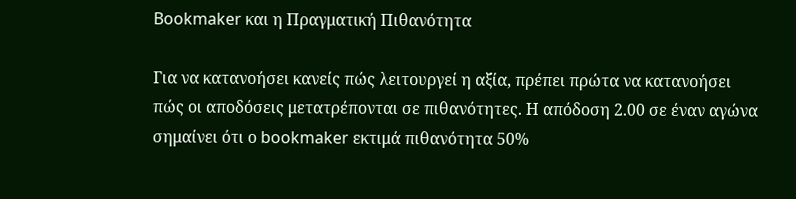Bookmaker και η Πραγματική Πιθανότητα

Για να κατανοήσει κανείς πώς λειτουργεί η αξία, πρέπει πρώτα να κατανοήσει πώς οι αποδόσεις μετατρέπονται σε πιθανότητες. Η απόδοση 2.00 σε έναν αγώνα σημαίνει ότι ο bookmaker εκτιμά πιθανότητα 50%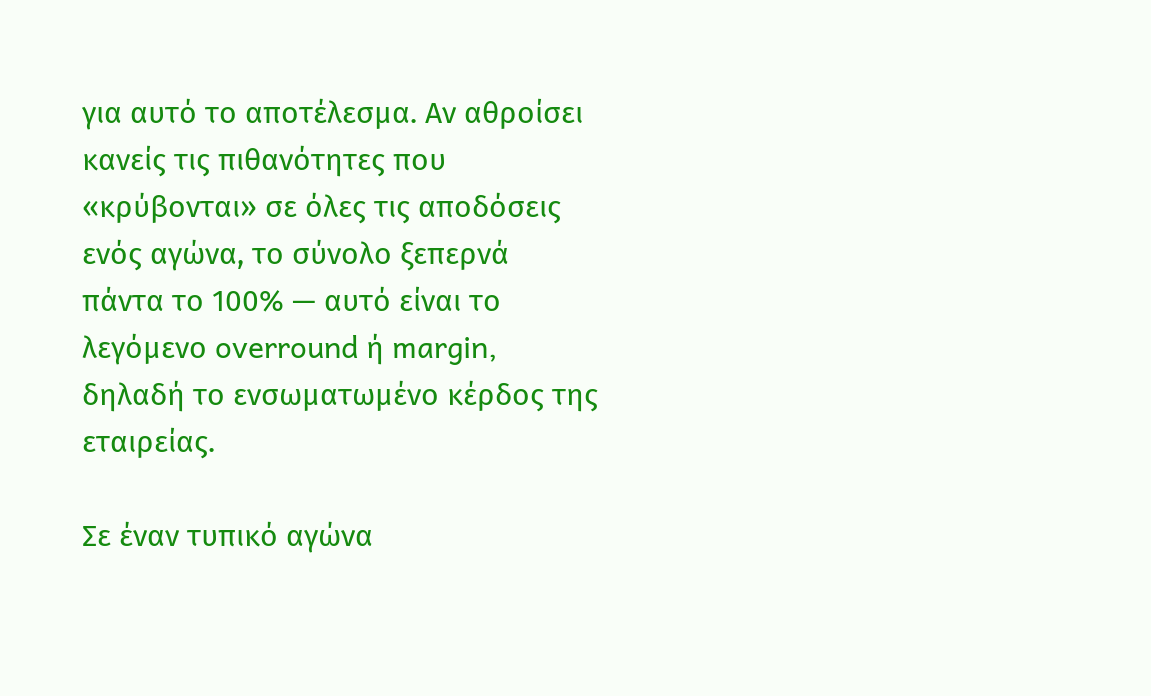για αυτό το αποτέλεσμα. Αν αθροίσει κανείς τις πιθανότητες που «κρύβονται» σε όλες τις αποδόσεις ενός αγώνα, το σύνολο ξεπερνά πάντα το 100% — αυτό είναι το λεγόμενο overround ή margin, δηλαδή το ενσωματωμένο κέρδος της εταιρείας.

Σε έναν τυπικό αγώνα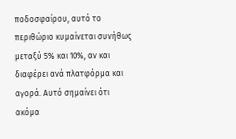ποδοσφαίρου, αυτό το περιθώριο κυμαίνεται συνήθως μεταξύ 5% και 10%, αν και διαφέρει ανά πλατφόρμα και αγορά. Αυτό σημαίνει ότι ακόμα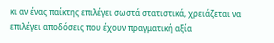κι αν ένας παίκτης επιλέγει σωστά στατιστικά, χρειάζεται να επιλέγει αποδόσεις που έχουν πραγματική αξία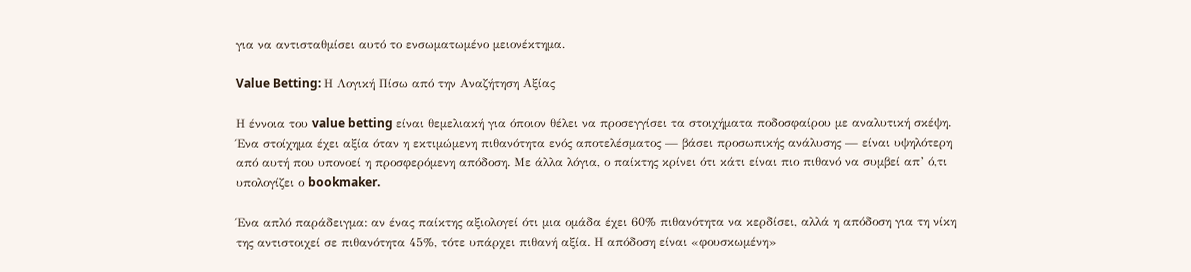για να αντισταθμίσει αυτό το ενσωματωμένο μειονέκτημα.

Value Betting: Η Λογική Πίσω από την Αναζήτηση Αξίας

Η έννοια του value betting είναι θεμελιακή για όποιον θέλει να προσεγγίσει τα στοιχήματα ποδοσφαίρου με αναλυτική σκέψη. Ένα στοίχημα έχει αξία όταν η εκτιμώμενη πιθανότητα ενός αποτελέσματος — βάσει προσωπικής ανάλυσης — είναι υψηλότερη από αυτή που υπονοεί η προσφερόμενη απόδοση. Με άλλα λόγια, ο παίκτης κρίνει ότι κάτι είναι πιο πιθανό να συμβεί απ’ ό,τι υπολογίζει ο bookmaker.

Ένα απλό παράδειγμα: αν ένας παίκτης αξιολογεί ότι μια ομάδα έχει 60% πιθανότητα να κερδίσει, αλλά η απόδοση για τη νίκη της αντιστοιχεί σε πιθανότητα 45%, τότε υπάρχει πιθανή αξία. Η απόδοση είναι «φουσκωμένη»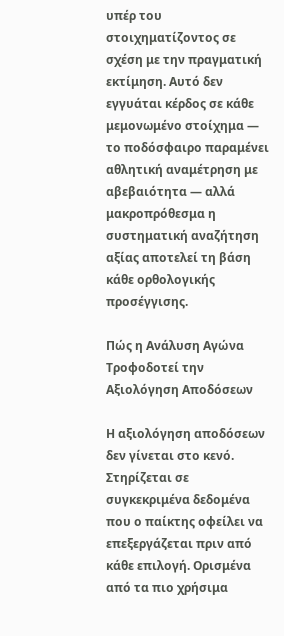υπέρ του στοιχηματίζοντος σε σχέση με την πραγματική εκτίμηση. Αυτό δεν εγγυάται κέρδος σε κάθε μεμονωμένο στοίχημα — το ποδόσφαιρο παραμένει αθλητική αναμέτρηση με αβεβαιότητα — αλλά μακροπρόθεσμα η συστηματική αναζήτηση αξίας αποτελεί τη βάση κάθε ορθολογικής προσέγγισης.

Πώς η Ανάλυση Αγώνα Τροφοδοτεί την Αξιολόγηση Αποδόσεων

Η αξιολόγηση αποδόσεων δεν γίνεται στο κενό. Στηρίζεται σε συγκεκριμένα δεδομένα που ο παίκτης οφείλει να επεξεργάζεται πριν από κάθε επιλογή. Ορισμένα από τα πιο χρήσιμα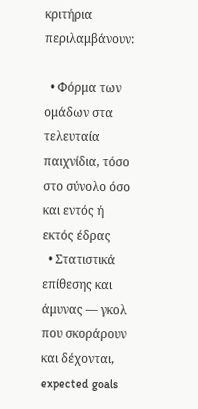κριτήρια περιλαμβάνουν:

  • Φόρμα των ομάδων στα τελευταία παιχνίδια, τόσο στο σύνολο όσο και εντός ή εκτός έδρας
  • Στατιστικά επίθεσης και άμυνας — γκολ που σκοράρουν και δέχονται, expected goals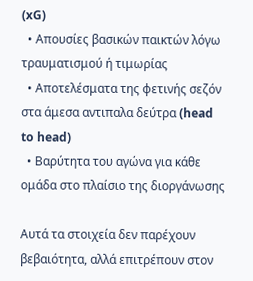(xG)
  • Απουσίες βασικών παικτών λόγω τραυματισμού ή τιμωρίας
  • Αποτελέσματα της φετινής σεζόν στα άμεσα αντιπαλα δεύτρα (head to head)
  • Βαρύτητα του αγώνα για κάθε ομάδα στο πλαίσιο της διοργάνωσης

Αυτά τα στοιχεία δεν παρέχουν βεβαιότητα, αλλά επιτρέπουν στον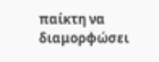παίκτη να διαμορφώσει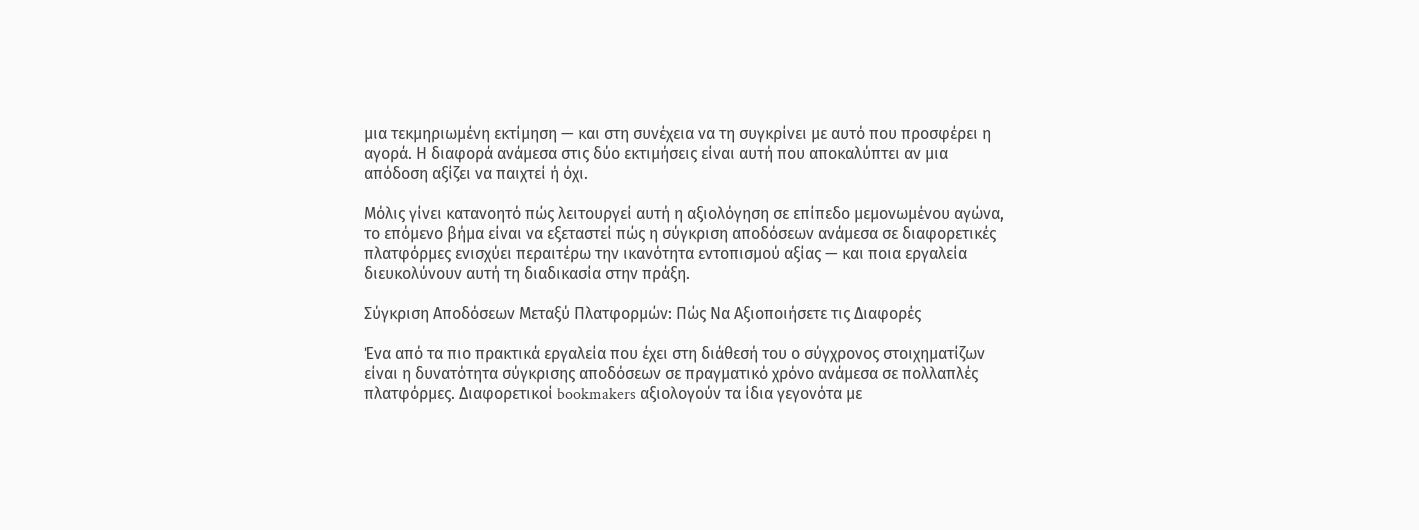μια τεκμηριωμένη εκτίμηση — και στη συνέχεια να τη συγκρίνει με αυτό που προσφέρει η αγορά. Η διαφορά ανάμεσα στις δύο εκτιμήσεις είναι αυτή που αποκαλύπτει αν μια απόδοση αξίζει να παιχτεί ή όχι.

Μόλις γίνει κατανοητό πώς λειτουργεί αυτή η αξιολόγηση σε επίπεδο μεμονωμένου αγώνα, το επόμενο βήμα είναι να εξεταστεί πώς η σύγκριση αποδόσεων ανάμεσα σε διαφορετικές πλατφόρμες ενισχύει περαιτέρω την ικανότητα εντοπισμού αξίας — και ποια εργαλεία διευκολύνουν αυτή τη διαδικασία στην πράξη.

Σύγκριση Αποδόσεων Μεταξύ Πλατφορμών: Πώς Να Αξιοποιήσετε τις Διαφορές

Ένα από τα πιο πρακτικά εργαλεία που έχει στη διάθεσή του ο σύγχρονος στοιχηματίζων είναι η δυνατότητα σύγκρισης αποδόσεων σε πραγματικό χρόνο ανάμεσα σε πολλαπλές πλατφόρμες. Διαφορετικοί bookmakers αξιολογούν τα ίδια γεγονότα με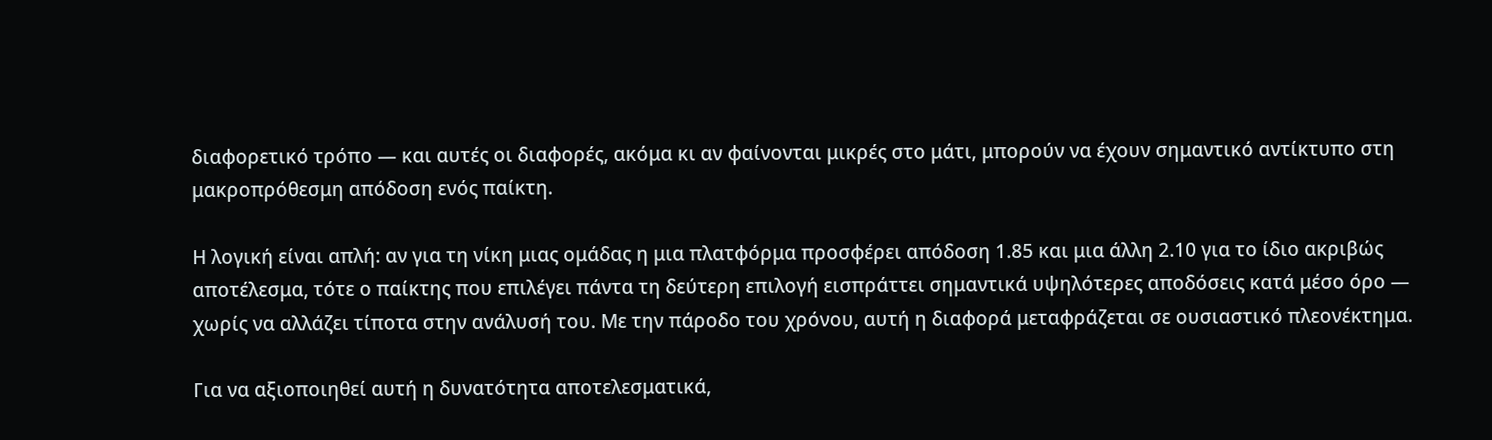διαφορετικό τρόπο — και αυτές οι διαφορές, ακόμα κι αν φαίνονται μικρές στο μάτι, μπορούν να έχουν σημαντικό αντίκτυπο στη μακροπρόθεσμη απόδοση ενός παίκτη.

Η λογική είναι απλή: αν για τη νίκη μιας ομάδας η μια πλατφόρμα προσφέρει απόδοση 1.85 και μια άλλη 2.10 για το ίδιο ακριβώς αποτέλεσμα, τότε ο παίκτης που επιλέγει πάντα τη δεύτερη επιλογή εισπράττει σημαντικά υψηλότερες αποδόσεις κατά μέσο όρο — χωρίς να αλλάζει τίποτα στην ανάλυσή του. Με την πάροδο του χρόνου, αυτή η διαφορά μεταφράζεται σε ουσιαστικό πλεονέκτημα.

Για να αξιοποιηθεί αυτή η δυνατότητα αποτελεσματικά,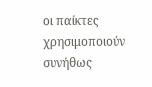οι παίκτες χρησιμοποιούν συνήθως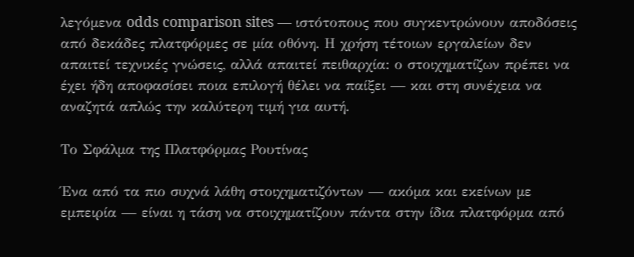λεγόμενα odds comparison sites — ιστότοπους που συγκεντρώνουν αποδόσεις από δεκάδες πλατφόρμες σε μία οθόνη. Η χρήση τέτοιων εργαλείων δεν απαιτεί τεχνικές γνώσεις, αλλά απαιτεί πειθαρχία: ο στοιχηματίζων πρέπει να έχει ήδη αποφασίσει ποια επιλογή θέλει να παίξει — και στη συνέχεια να αναζητά απλώς την καλύτερη τιμή για αυτή.

Το Σφάλμα της Πλατφόρμας Ρουτίνας

Ένα από τα πιο συχνά λάθη στοιχηματιζόντων — ακόμα και εκείνων με εμπειρία — είναι η τάση να στοιχηματίζουν πάντα στην ίδια πλατφόρμα από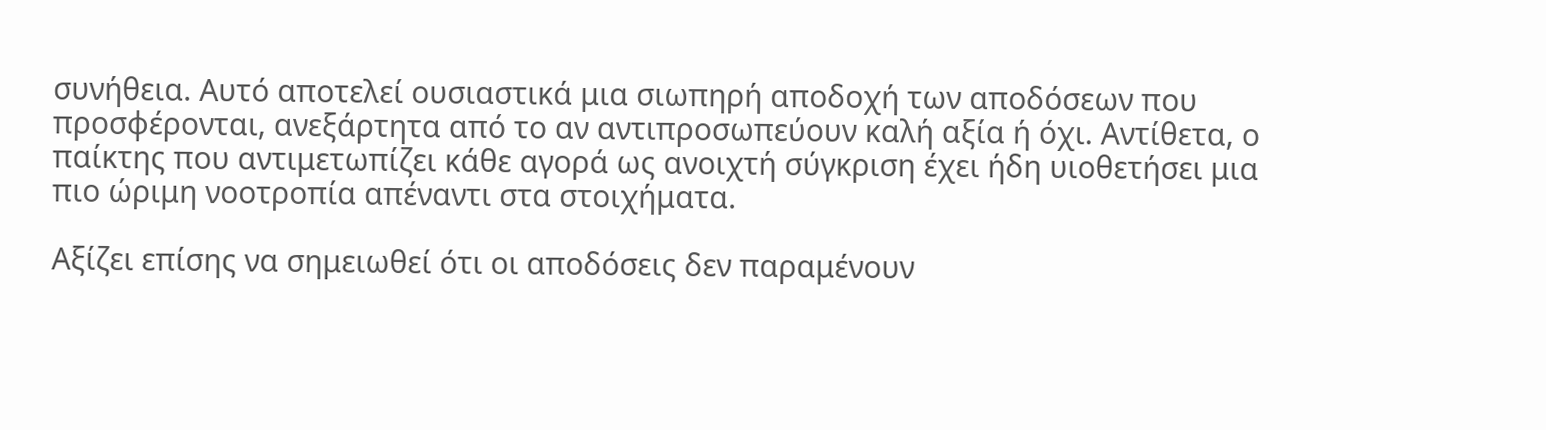συνήθεια. Αυτό αποτελεί ουσιαστικά μια σιωπηρή αποδοχή των αποδόσεων που προσφέρονται, ανεξάρτητα από το αν αντιπροσωπεύουν καλή αξία ή όχι. Αντίθετα, ο παίκτης που αντιμετωπίζει κάθε αγορά ως ανοιχτή σύγκριση έχει ήδη υιοθετήσει μια πιο ώριμη νοοτροπία απέναντι στα στοιχήματα.

Αξίζει επίσης να σημειωθεί ότι οι αποδόσεις δεν παραμένουν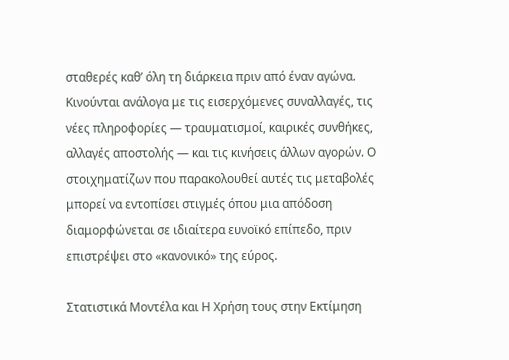σταθερές καθ’ όλη τη διάρκεια πριν από έναν αγώνα. Κινούνται ανάλογα με τις εισερχόμενες συναλλαγές, τις νέες πληροφορίες — τραυματισμοί, καιρικές συνθήκες, αλλαγές αποστολής — και τις κινήσεις άλλων αγορών. Ο στοιχηματίζων που παρακολουθεί αυτές τις μεταβολές μπορεί να εντοπίσει στιγμές όπου μια απόδοση διαμορφώνεται σε ιδιαίτερα ευνοϊκό επίπεδο, πριν επιστρέψει στο «κανονικό» της εύρος.

Στατιστικά Μοντέλα και Η Χρήση τους στην Εκτίμηση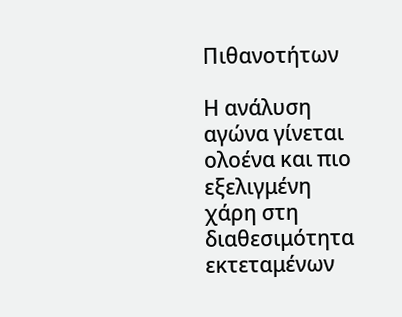Πιθανοτήτων

Η ανάλυση αγώνα γίνεται ολοένα και πιο εξελιγμένη χάρη στη διαθεσιμότητα εκτεταμένων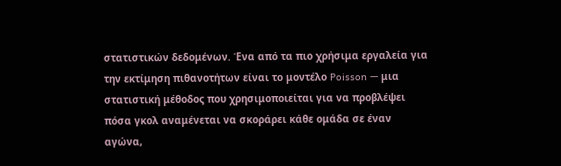στατιστικών δεδομένων. Ένα από τα πιο χρήσιμα εργαλεία για την εκτίμηση πιθανοτήτων είναι το μοντέλο Poisson — μια στατιστική μέθοδος που χρησιμοποιείται για να προβλέψει πόσα γκολ αναμένεται να σκοράρει κάθε ομάδα σε έναν αγώνα,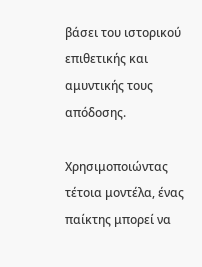βάσει του ιστορικού επιθετικής και αμυντικής τους απόδοσης.

Χρησιμοποιώντας τέτοια μοντέλα, ένας παίκτης μπορεί να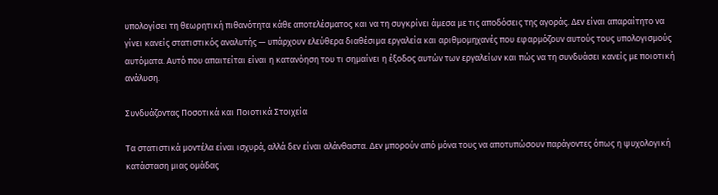υπολογίσει τη θεωρητική πιθανότητα κάθε αποτελέσματος και να τη συγκρίνει άμεσα με τις αποδόσεις της αγοράς. Δεν είναι απαραίτητο να γίνει κανείς στατιστικός αναλυτής — υπάρχουν ελεύθερα διαθέσιμα εργαλεία και αριθμομηχανές που εφαρμόζουν αυτούς τους υπολογισμούς αυτόματα. Αυτό που απαιτείται είναι η κατανόηση του τι σημαίνει η έξοδος αυτών των εργαλείων και πώς να τη συνδυάσει κανείς με ποιοτική ανάλυση.

Συνδυάζοντας Ποσοτικά και Ποιοτικά Στοιχεία

Τα στατιστικά μοντέλα είναι ισχυρά, αλλά δεν είναι αλάνθαστα. Δεν μπορούν από μόνα τους να αποτυπώσουν παράγοντες όπως η ψυχολογική κατάσταση μιας ομάδας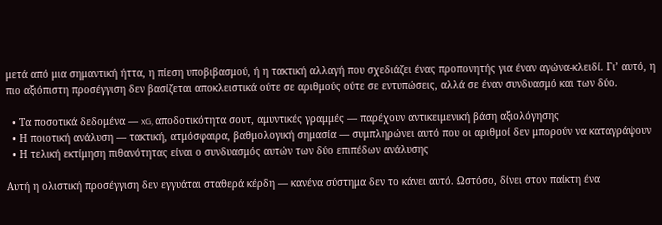μετά από μια σημαντική ήττα, η πίεση υποβιβασμού, ή η τακτική αλλαγή που σχεδιάζει ένας προπονητής για έναν αγώνα-κλειδί. Γι’ αυτό, η πιο αξιόπιστη προσέγγιση δεν βασίζεται αποκλειστικά ούτε σε αριθμούς ούτε σε εντυπώσεις, αλλά σε έναν συνδυασμό και των δύο.

  • Τα ποσοτικά δεδομένα — xG, αποδοτικότητα σουτ, αμυντικές γραμμές — παρέχουν αντικειμενική βάση αξιολόγησης
  • Η ποιοτική ανάλυση — τακτική, ατμόσφαιρα, βαθμολογική σημασία — συμπληρώνει αυτό που οι αριθμοί δεν μπορούν να καταγράψουν
  • Η τελική εκτίμηση πιθανότητας είναι ο συνδυασμός αυτών των δύο επιπέδων ανάλυσης

Αυτή η ολιστική προσέγγιση δεν εγγυάται σταθερά κέρδη — κανένα σύστημα δεν το κάνει αυτό. Ωστόσο, δίνει στον παίκτη ένα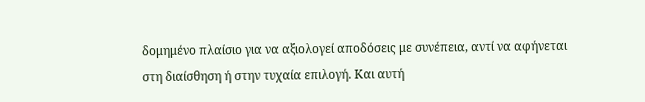δομημένο πλαίσιο για να αξιολογεί αποδόσεις με συνέπεια, αντί να αφήνεται στη διαίσθηση ή στην τυχαία επιλογή. Και αυτή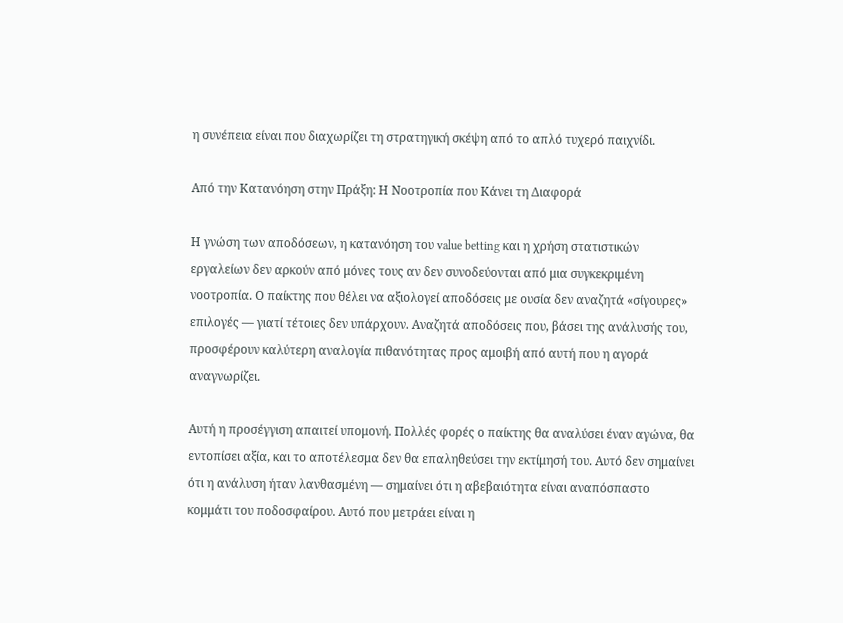η συνέπεια είναι που διαχωρίζει τη στρατηγική σκέψη από το απλό τυχερό παιχνίδι.

Από την Κατανόηση στην Πράξη: Η Νοοτροπία που Κάνει τη Διαφορά

Η γνώση των αποδόσεων, η κατανόηση του value betting και η χρήση στατιστικών εργαλείων δεν αρκούν από μόνες τους αν δεν συνοδεύονται από μια συγκεκριμένη νοοτροπία. Ο παίκτης που θέλει να αξιολογεί αποδόσεις με ουσία δεν αναζητά «σίγουρες» επιλογές — γιατί τέτοιες δεν υπάρχουν. Αναζητά αποδόσεις που, βάσει της ανάλυσής του, προσφέρουν καλύτερη αναλογία πιθανότητας προς αμοιβή από αυτή που η αγορά αναγνωρίζει.

Αυτή η προσέγγιση απαιτεί υπομονή. Πολλές φορές ο παίκτης θα αναλύσει έναν αγώνα, θα εντοπίσει αξία, και το αποτέλεσμα δεν θα επαληθεύσει την εκτίμησή του. Αυτό δεν σημαίνει ότι η ανάλυση ήταν λανθασμένη — σημαίνει ότι η αβεβαιότητα είναι αναπόσπαστο κομμάτι του ποδοσφαίρου. Αυτό που μετράει είναι η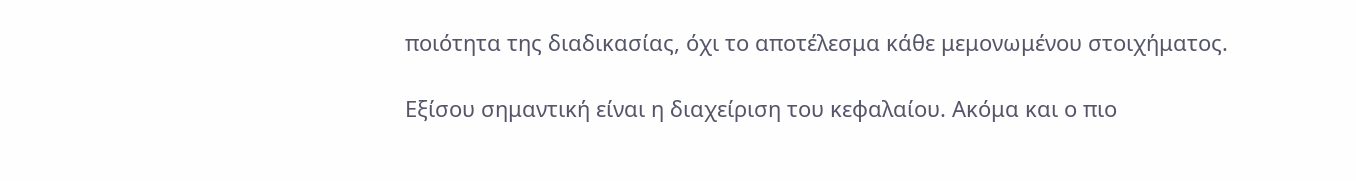ποιότητα της διαδικασίας, όχι το αποτέλεσμα κάθε μεμονωμένου στοιχήματος.

Εξίσου σημαντική είναι η διαχείριση του κεφαλαίου. Ακόμα και ο πιο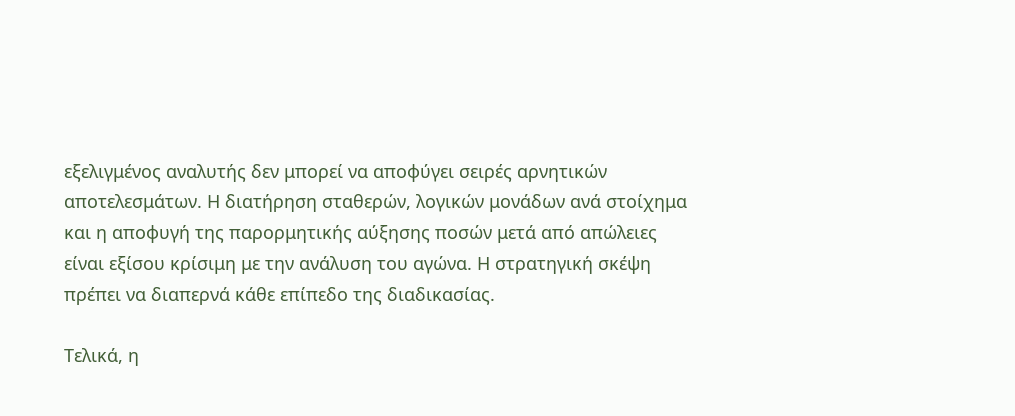εξελιγμένος αναλυτής δεν μπορεί να αποφύγει σειρές αρνητικών αποτελεσμάτων. Η διατήρηση σταθερών, λογικών μονάδων ανά στοίχημα και η αποφυγή της παρορμητικής αύξησης ποσών μετά από απώλειες είναι εξίσου κρίσιμη με την ανάλυση του αγώνα. Η στρατηγική σκέψη πρέπει να διαπερνά κάθε επίπεδο της διαδικασίας.

Τελικά, η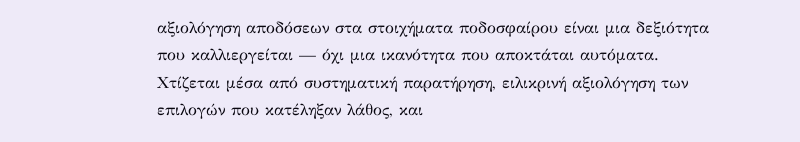αξιολόγηση αποδόσεων στα στοιχήματα ποδοσφαίρου είναι μια δεξιότητα που καλλιεργείται — όχι μια ικανότητα που αποκτάται αυτόματα. Χτίζεται μέσα από συστηματική παρατήρηση, ειλικρινή αξιολόγηση των επιλογών που κατέληξαν λάθος, και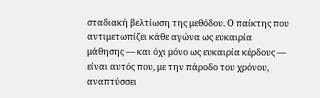σταδιακή βελτίωση της μεθόδου. Ο παίκτης που αντιμετωπίζει κάθε αγώνα ως ευκαιρία μάθησης — και όχι μόνο ως ευκαιρία κέρδους — είναι αυτός που, με την πάροδο του χρόνου, αναπτύσσει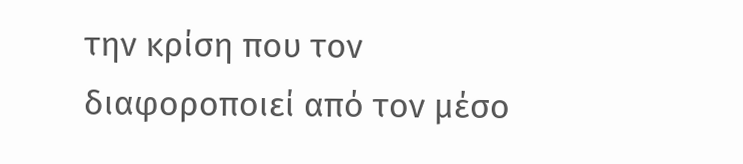την κρίση που τον διαφοροποιεί από τον μέσο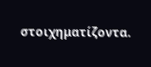στοιχηματίζοντα.